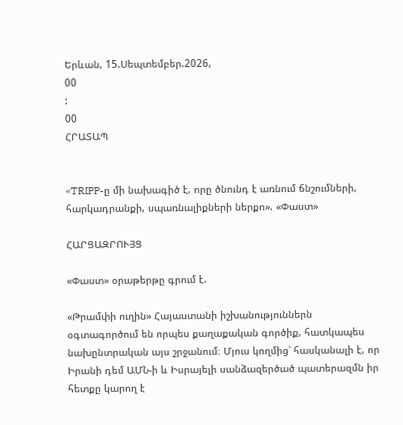Երևան, 15.Սեպտեմբեր.2026,
00
:
00
ՀՐԱՏԱՊ


«TRIPP-ը մի նախագիծ է, որը ծնունդ է առնում ճնշումների, հարկադրանքի, սպառնալիքների ներքո». «Փաստ»

ՀԱՐՑԱԶՐՈՒՅՑ

«Փաստ» օրաթերթը գրում է.

«Թրամփի ուղին» Հայաստանի իշխանություններն օգտագործում են որպես քաղաքական գործիք, հատկապես նախընտրական այս շրջանում։ Մյուս կողմից՝ հասկանալի է, որ Իրանի դեմ ԱՄՆ-ի և Իսրայելի սանձազերծած պատերազմն իր հետքը կարող է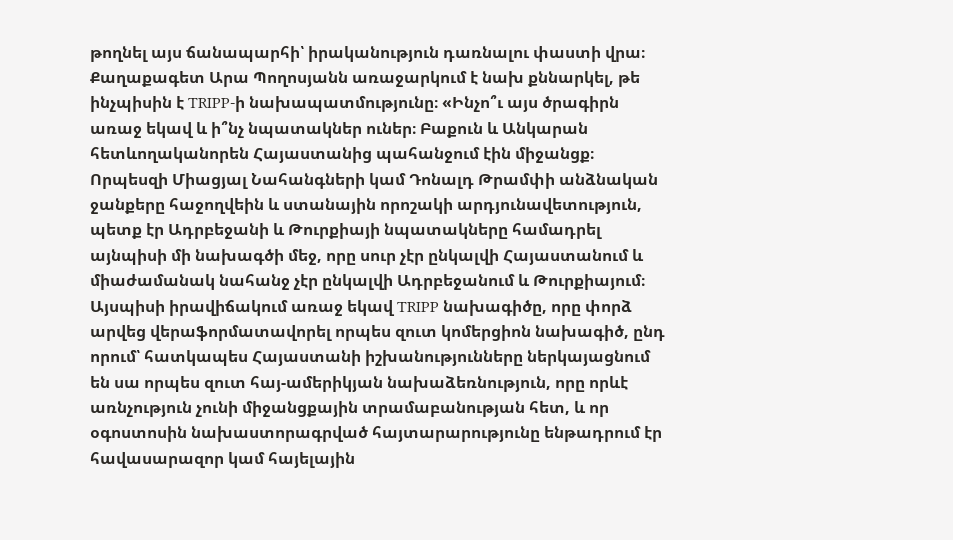թողնել այս ճանապարհի՝ իրականություն դառնալու փաստի վրա։ Քաղաքագետ Արա Պողոսյանն առաջարկում է նախ քննարկել, թե ինչպիսին է TRIPP-ի նախապատմությունը։ «Ինչո՞ւ այս ծրագիրն առաջ եկավ և ի՞նչ նպատակներ ուներ։ Բաքուն և Անկարան հետևողականորեն Հայաստանից պահանջում էին միջանցք։ Որպեսզի Միացյալ Նահանգների կամ Դոնալդ Թրամփի անձնական ջանքերը հաջողվեին և ստանային որոշակի արդյունավետություն, պետք էր Ադրբեջանի և Թուրքիայի նպատակները համադրել այնպիսի մի նախագծի մեջ, որը սուր չէր ընկալվի Հայաստանում և միաժամանակ նահանջ չէր ընկալվի Ադրբեջանում և Թուրքիայում։ Այսպիսի իրավիճակում առաջ եկավ TRIPP նախագիծը, որը փորձ արվեց վերաֆորմատավորել որպես զուտ կոմերցիոն նախագիծ, ընդ որում՝ հատկապես Հայաստանի իշխանությունները ներկայացնում են սա որպես զուտ հայ-ամերիկյան նախաձեռնություն, որը որևէ առնչություն չունի միջանցքային տրամաբանության հետ, և որ օգոստոսին նախաստորագրված հայտարարությունը ենթադրում էր հավասարազոր կամ հայելային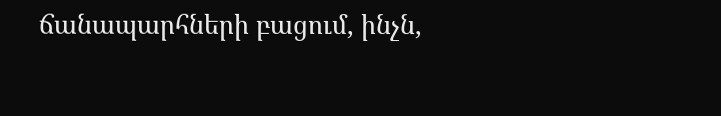ճանապարհների բացում, ինչն,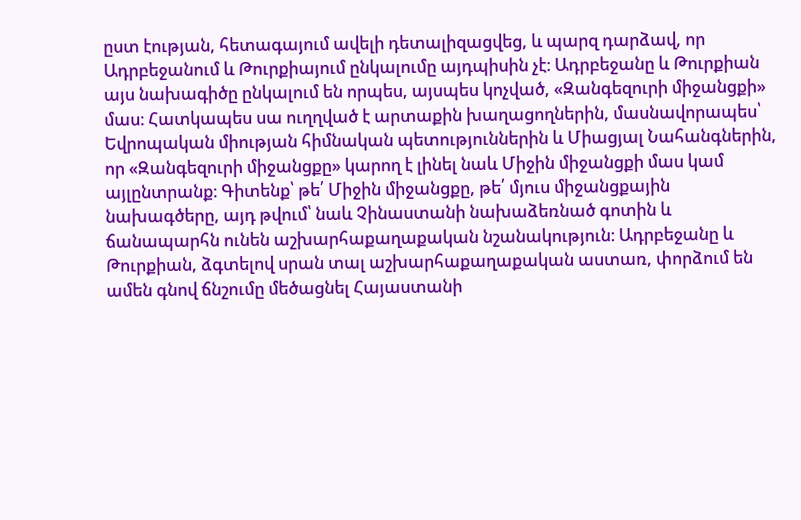ըստ էության, հետագայում ավելի դետալիզացվեց, և պարզ դարձավ, որ Ադրբեջանում և Թուրքիայում ընկալումը այդպիսին չէ։ Ադրբեջանը և Թուրքիան այս նախագիծը ընկալում են որպես, այսպես կոչված, «Զանգեզուրի միջանցքի» մաս։ Հատկապես սա ուղղված է արտաքին խաղացողներին, մասնավորապես՝ Եվրոպական միության հիմնական պետություններին և Միացյալ Նահանգներին, որ «Զանգեզուրի միջանցքը» կարող է լինել նաև Միջին միջանցքի մաս կամ այլընտրանք։ Գիտենք՝ թե՛ Միջին միջանցքը, թե՛ մյուս միջանցքային նախագծերը, այդ թվում՝ նաև Չինաստանի նախաձեռնած գոտին և ճանապարհն ունեն աշխարհաքաղաքական նշանակություն։ Ադրբեջանը և Թուրքիան, ձգտելով սրան տալ աշխարհաքաղաքական աստառ, փորձում են ամեն գնով ճնշումը մեծացնել Հայաստանի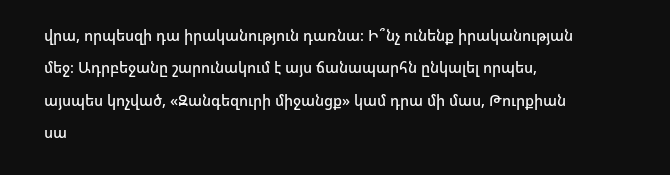վրա, որպեսզի դա իրականություն դառնա։ Ի՞նչ ունենք իրականության մեջ։ Ադրբեջանը շարունակում է այս ճանապարհն ընկալել որպես, այսպես կոչված, «Զանգեզուրի միջանցք» կամ դրա մի մաս, Թուրքիան սա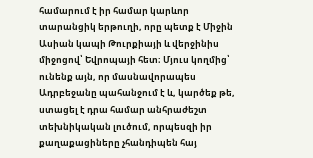համարում է իր համար կարևոր տարանցիկ երթուղի, որը պետք է Միջին Ասիան կապի Թուրքիայի և վերջինիս միջոցով՝ Եվրոպայի հետ։ Մյուս կողմից՝ ունենք այն, որ մասնավորապես Ադրբեջանը պահանջում է և, կարծեք թե, ստացել է դրա համար անհրաժեշտ տեխնիկական լուծում, որպեսզի իր քաղաքացիները չհանդիպեն հայ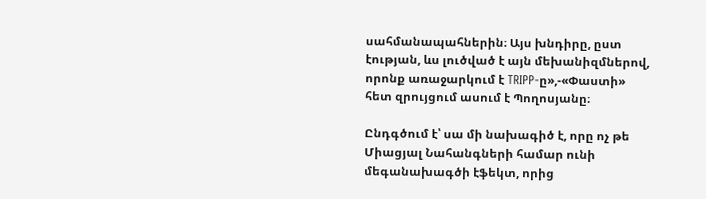սահմանապահներին։ Այս խնդիրը, ըստ էության, ևս լուծված է այն մեխանիզմներով, որոնք առաջարկում է TRIPP-ը»,-«Փաստի» հետ զրույցում ասում է Պողոսյանը։

Ընդգծում է՝ սա մի նախագիծ է, որը ոչ թե Միացյալ Նահանգների համար ունի մեգանախագծի էֆեկտ, որից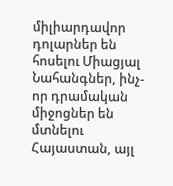միլիարդավոր դոլարներ են հոսելու Միացյալ Նահանգներ, ինչ-որ դրամական միջոցներ են մտնելու Հայաստան, այլ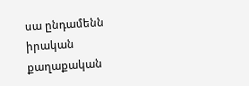սա ընդամենն իրական քաղաքական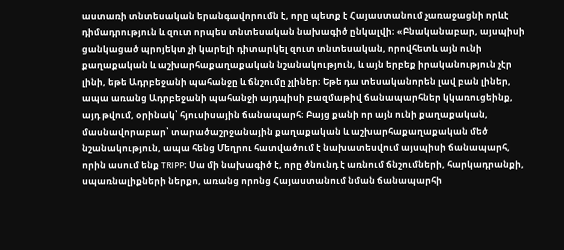աստառի տնտեսական երանգավորումն է, որը պետք է Հայաստանում չառաջացնի որևէ դիմադրություն և զուտ որպես տնտեսական նախագիծ ընկալվի։ «Բնականաբար, այսպիսի ցանկացած պրոյեկտ չի կարելի դիտարկել զուտ տնտեսական, որովհետև այն ունի քաղաքական և աշխարհաքաղաքական նշանակություն, և այն երբեք իրականություն չէր լինի, եթե Ադրբեջանի պահանջը և ճնշումը չլիներ։ Եթե դա տեսականորեն լավ բան լիներ, ապա առանց Ադրբեջանի պահանջի այդպիսի բազմաթիվ ճանապարհներ կկառուցեինք, այդ թվում, օրինակ՝ հյուսիսային ճանապարհ։ Բայց քանի որ այն ունի քաղաքական, մասնավորաբար՝ տարածաշրջանային քաղաքական և աշխարհաքաղաքական մեծ նշանակություն, ապա հենց Մեղրու հատվածում է նախատեսվում այսպիսի ճանապարհ, որին ասում ենք TRIPP։ Սա մի նախագիծ է, որը ծնունդ է առնում ճնշումների, հարկադրանքի, սպառնալիքների ներքո, առանց որոնց Հայաստանում նման ճանապարհի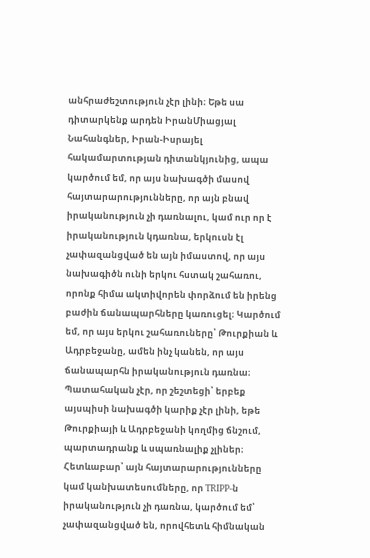անհրաժեշտություն չէր լինի։ Եթե սա դիտարկենք արդեն ԻրանՄիացյալ Նահանգներ, Իրան-Իսրայել հակամարտության դիտանկյունից, ապա կարծում եմ, որ այս նախագծի մասով հայտարարությունները, որ այն բնավ իրականություն չի դառնալու, կամ ուր որ է իրականություն կդառնա, երկուսն էլ չափազանցված են այն իմաստով, որ այս նախագիծն ունի երկու հստակ շահառու, որոնք հիմա ակտիվորեն փորձում են իրենց բաժին ճանապարհները կառուցել։ Կարծում եմ, որ այս երկու շահառուները՝ Թուրքիան և Ադրբեջանը, ամեն ինչ կանեն, որ այս ճանապարհն իրականություն դառնա։ Պատահական չէր, որ շեշտեցի՝ երբեք այսպիսի նախագծի կարիք չէր լինի, եթե Թուրքիայի և Ադրբեջանի կողմից ճնշում, պարտադրանք և սպառնալիք չլիներ։ Հետևաբար՝ այն հայտարարությունները կամ կանխատեսումները, որ TRIPP-ն իրականություն չի դառնա, կարծում եմ՝ չափազանցված են, որովհետև հիմնական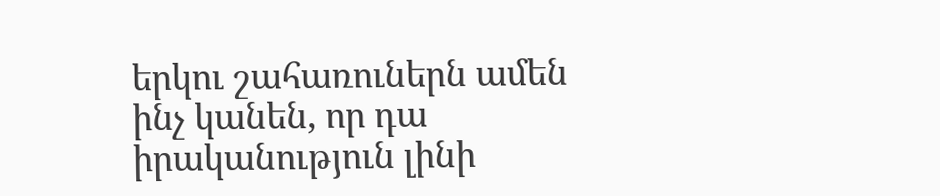երկու շահառուներն ամեն ինչ կանեն, որ դա իրականություն լինի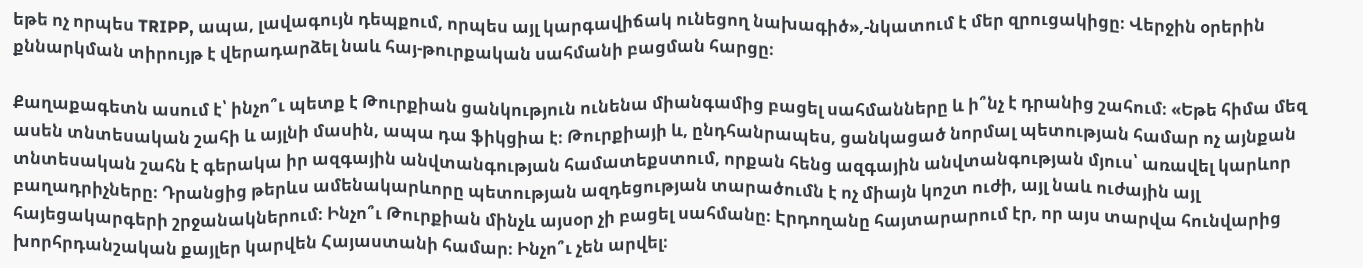եթե ոչ որպես TRIPP, ապա, լավագույն դեպքում, որպես այլ կարգավիճակ ունեցող նախագիծ»,-նկատում է մեր զրուցակիցը։ Վերջին օրերին քննարկման տիրույթ է վերադարձել նաև հայ-թուրքական սահմանի բացման հարցը։

Քաղաքագետն ասում է՝ ինչո՞ւ պետք է Թուրքիան ցանկություն ունենա միանգամից բացել սահմանները և ի՞նչ է դրանից շահում։ «Եթե հիմա մեզ ասեն տնտեսական շահի և այլնի մասին, ապա դա ֆիկցիա է։ Թուրքիայի և, ընդհանրապես, ցանկացած նորմալ պետության համար ոչ այնքան տնտեսական շահն է գերակա իր ազգային անվտանգության համատեքստում, որքան հենց ազգային անվտանգության մյուս՝ առավել կարևոր բաղադրիչները։ Դրանցից թերևս ամենակարևորը պետության ազդեցության տարածումն է ոչ միայն կոշտ ուժի, այլ նաև ուժային այլ հայեցակարգերի շրջանակներում։ Ինչո՞ւ Թուրքիան մինչև այսօր չի բացել սահմանը։ Էրդողանը հայտարարում էր, որ այս տարվա հունվարից խորհրդանշական քայլեր կարվեն Հայաստանի համար։ Ինչո՞ւ չեն արվել։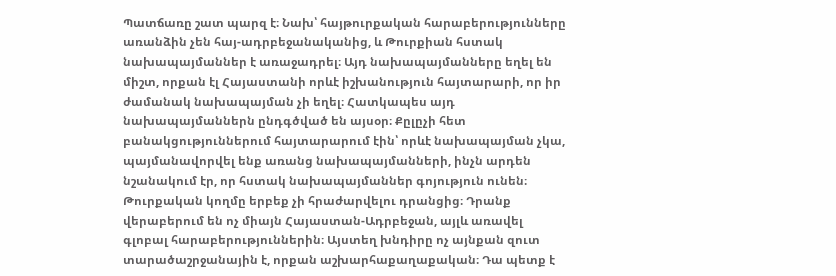Պատճառը շատ պարզ է։ Նախ՝ հայթուրքական հարաբերությունները առանձին չեն հայ-ադրբեջանականից, և Թուրքիան հստակ նախապայմաններ է առաջադրել։ Այդ նախապայմանները եղել են միշտ, որքան էլ Հայաստանի որևէ իշխանություն հայտարարի, որ իր ժամանակ նախապայման չի եղել։ Հատկապես այդ նախապայմաններն ընդգծված են այսօր։ Քըլըչի հետ բանակցություններում հայտարարում էին՝ որևէ նախապայման չկա, պայմանավորվել ենք առանց նախապայմանների, ինչն արդեն նշանակում էր, որ հստակ նախապայմաններ գոյություն ունեն։ Թուրքական կողմը երբեք չի հրաժարվելու դրանցից։ Դրանք վերաբերում են ոչ միայն Հայաստան-Ադրբեջան, այլև առավել գլոբալ հարաբերություններին։ Այստեղ խնդիրը ոչ այնքան զուտ տարածաշրջանային է, որքան աշխարհաքաղաքական։ Դա պետք է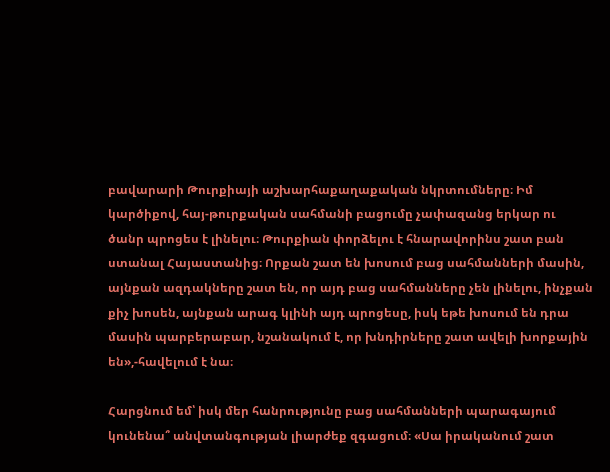բավարարի Թուրքիայի աշխարհաքաղաքական նկրտումները։ Իմ կարծիքով, հայ-թուրքական սահմանի բացումը չափազանց երկար ու ծանր պրոցես է լինելու։ Թուրքիան փորձելու է հնարավորինս շատ բան ստանալ Հայաստանից։ Որքան շատ են խոսում բաց սահմանների մասին, այնքան ազդակները շատ են, որ այդ բաց սահմանները չեն լինելու, ինչքան քիչ խոսեն, այնքան արագ կլինի այդ պրոցեսը, իսկ եթե խոսում են դրա մասին պարբերաբար, նշանակում է, որ խնդիրները շատ ավելի խորքային են»,-հավելում է նա։

Հարցնում եմ՝ իսկ մեր հանրությունը բաց սահմանների պարագայում կունենա՞ անվտանգության լիարժեք զգացում։ «Սա իրականում շատ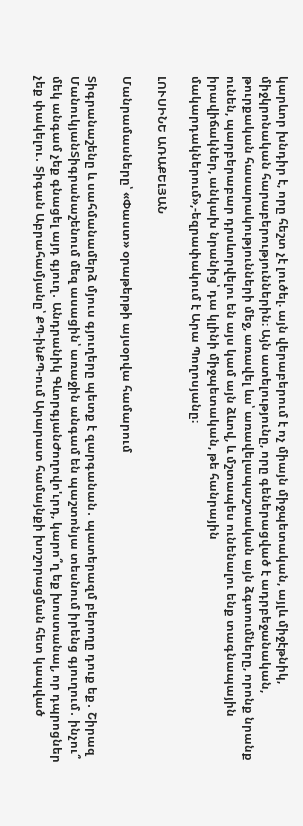կարևոր խնդիր է, որը հեշտ չէ լուծել. այն վերաբերում է ոչ միայն միջպետական, այլև միջէթնիկ, միջկրոնական հարաբերություններին։ Այն ատելությունը, որը գեներացված է ադրբեջանական, թուրքական հասարակությունների մեջ, առավել ևս՝ առավելապաշտական այն ձգտումները, որոնք նրանք ունեն, պարբերաբար դրսևորվելու են այս կամ այն ձևով, և մշտապես ունենալու ենք տագնապային իրավիճակներ, անկախ նրանից՝ դա կլինի միջպետական, թե հանրային մակարդակներում»,-եզրափակում է Արա Պողոսյանը։

ԼՈՒՍԻՆԵ ԱՌԱՔԵԼՅԱՆ

Մանրամասները՝ «Փաստ» օրաթերթի այսօրվա համարում

Տիգրանաշենը և սահմանամերձ մյուս գյուղերը պետք է զարգանան․ պատերազմ բերողը դուք եք․ Շիրազ ՄանուկյանՏիգրանաշենում մեզ ասացին՝ առաջին անգամ են պաշտոնյա տեսնում իրենց գյուղում․ ինչու՞ մեկ անգամ չեք գնացել այդ գյուղ․ Անդրանիկ ԳևորգյանԺողովո'ւրդ, կարո՞ղ եք խոստանալ, որ դպրոցներ չեք փակելու․ Տիգան Աբրահամյանը՝ ՔՊ-ինՔՊ-ում Արարատ համայնքի խոշորացման հետ կապված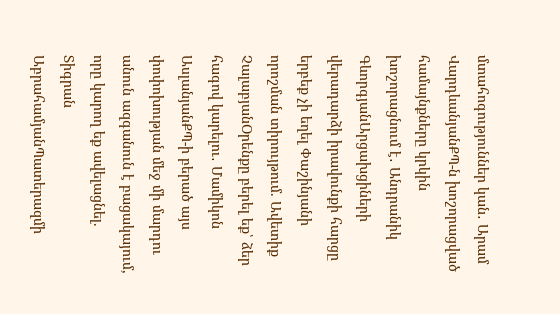մտահոգություններ կան․ Արամ ՎարդևանյանՔՊ-ն խոշորացված համայնքները կրկին խոշորացնում է․ Անդրանիկ ԳևորգյանԱրցախցիների վերադարձի իրավունքի հարցը երբեք չի եղել Փաշինյանի որոշման տիրույթում. Ավետիք ՉալաբյանՕրենքը բերել եք՝ ձեր հագով կարելու․ Մամիկոն ԱսլանյանՔՊ-ի բերած այս փոփոխության մեջ մի մարդու անուն ազգանուն է բացակայում, որը կարող եք ավելացնել. Տիգրան ԱբրահամյանՊատերազմի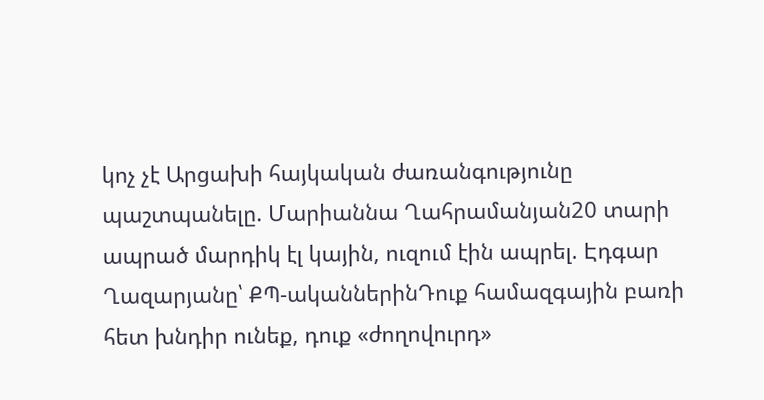կոչ չէ Արցախի հայկական ժառանգությունը պաշտպանելը. Մարիաննա Ղահրամանյան20 տարի ապրած մարդիկ էլ կային, ուզում էին ապրել. Էդգար Ղազարյանը՝ ՔՊ-ականներինԴուք համազգային բառի հետ խնդիր ունեք, դուք «ժողովուրդ»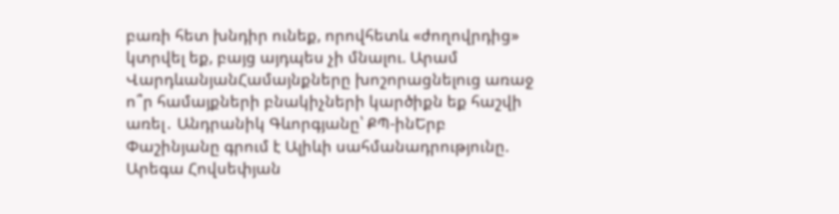բառի հետ խնդիր ունեք, որովհետև «ժողովրդից» կտրվել եք, բայց այդպես չի մնալու. Արամ ՎարդևանյանՀամայնքները խոշորացնելուց առաջ ո՞ր համայքների բնակիչների կարծիքն եք հաշվի առել․ Անդրանիկ Գևորգյանը՝ ՔՊ-ինԵրբ Փաշինյանը գրում է Ալիևի սահմանադրությունը. Արեգա Հովսեփյան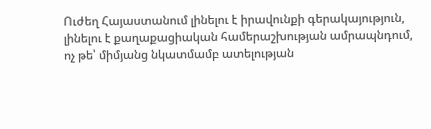Ուժեղ Հայաստանում լինելու է իրավունքի գերակայություն, լինելու է քաղաքացիական համերաշխության ամրապնդում, ոչ թե՝ միմյանց նկատմամբ ատելության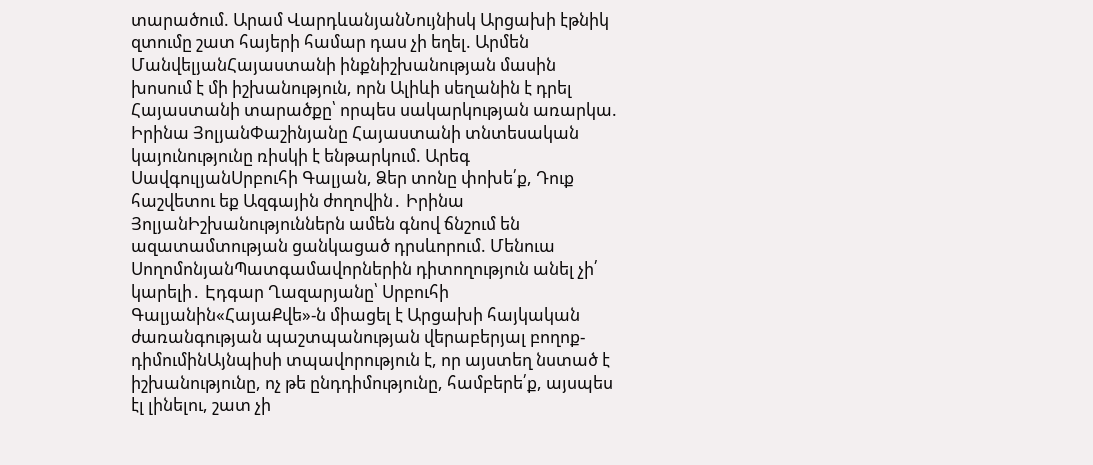տարածում. Արամ ՎարդևանյանՆույնիսկ Արցախի էթնիկ զտումը շատ հայերի համար դաս չի եղել. Արմեն ՄանվելյանՀայաստանի ինքնիշխանության մասին խոսում է մի իշխանություն, որն Ալիևի սեղանին է դրել Հայաստանի տարածքը՝ որպես սակարկության առարկա. Իրինա ՅոլյանՓաշինյանը Հայաստանի տնտեսական կայունությունը ռիսկի է ենթարկում. Արեգ ՍավգուլյանՍրբուհի Գալյան, Ձեր տոնը փոխե՛ք, Դուք հաշվետու եք Ազգային ժողովին․ Իրինա ՅոլյանԻշխանություններն ամեն գնով ճնշում են ազատամտության ցանկացած դրսևորում. Մենուա ՍողոմոնյանՊատգամավորներին դիտողություն անել չի՛ կարելի․ Էդգար Ղազարյանը՝ Սրբուհի Գալյանին«ՀայաՔվե»-ն միացել է Արցախի հայկական ժառանգության պաշտպանության վերաբերյալ բողոք-դիմումինԱյնպիսի տպավորություն է, որ այստեղ նստած է իշխանությունը, ոչ թե ընդդիմությունը, համբերե՛ք, այսպես էլ լինելու, շատ չի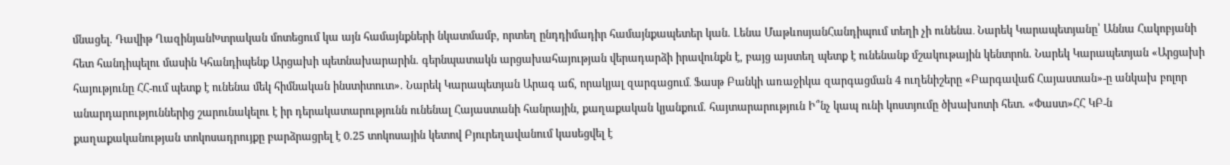մնացել. Դավիթ ՂազինյանԽտրական մոտեցում կա այն համայնքների նկատմամբ, որտեղ ընդդիմադիր համայնքապետեր կան. Լենա ՄաթևոսյանՀանդիպում տեղի չի ունենա․ Նարեկ Կարապետյանը՝ Աննա Հակոբյանի հետ հանդիպելու մասին Կհանդիպենք Արցախի պետնախարարին. գերնպատակն արցախահայության վերադարձի իրավունքն է, բայց այստեղ պետք է ունենանք մշակութային կենտրոն. Նարեկ Կարապետյան «Արցախի հայությունը ՀՀ-ում պետք է ունենա մեկ հիմնական ինստիտուտ». Նարեկ Կարապետյան Արագ աճ, որակյալ զարգացում․ Ֆասթ Բանկի առաջիկա զարգացման 4 ուղենիշերը «Բարգավաճ Հայաստան»-ը անկախ բոլոր անարդարություններից շարունակելու է իր դերակատարությունն ունենալ Հայաստանի հանրային, քաղաքական կյանքում. հայտարարություն Ի՞նչ կապ ունի կոստյումը ծխախոտի հետ. «Փաստ»ՀՀ ԿԲ-ն քաղաքականության տոկոսադրույքը բարձրացրել է 0.25 տոկոսային կետով Բյուրեղավանում կասեցվել է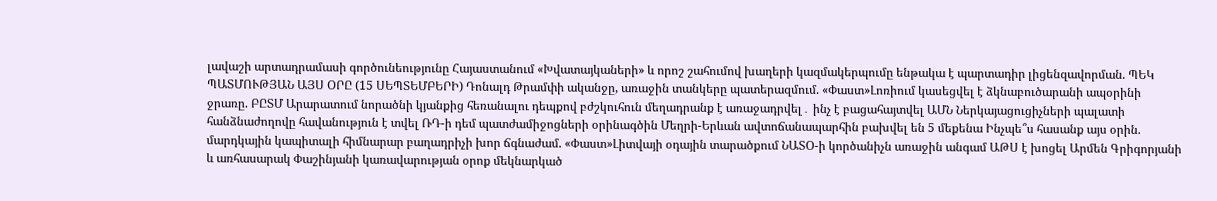լավաշի արտադրամասի գործունեությունը Հայաստանում «Խվատայկաների» և որոշ շահումով խաղերի կազմակերպումը ենթակա է պարտադիր լիցենզավորման. ՊԵԿ ՊԱՏՄՈՒԹՅԱՆ ԱՅՍ ՕՐԸ (15 ՍԵՊՏԵՄԲԵՐԻ) Դոնալդ Թրամփի ականջը, առաջին տանկերը պատերազմում. «Փաստ»Լոռիում կասեցվել է ձկնաբուծարանի ապօրինի ջրառը. ԲԸՏՄ Արարատում նորածնի կյանքից հեռանալու դեպքով բժշկուհուն մեղադրանք է առաջադրվել․ ինչ է բացահայտվել ԱՄՆ Ներկայացուցիչների պալատի հանձնաժողովը հավանություն է տվել ՌԴ-ի դեմ պատժամիջոցների օրինագծին Մեղրի-Երևան ավտոճանապարհին բախվել են 5 մեքենա Ինչպե՞ս հասանք այս օրին. մարդկային կապիտալի հիմնարար բաղադրիչի խոր ճգնաժամ. «Փաստ»Լիտվայի օդային տարածքում ՆԱՏՕ-ի կործանիչն առաջին անգամ ԱԹՍ է խոցել Արմեն Գրիգորյանի և առհասարակ Փաշինյանի կառավարության օրոք մեկնարկած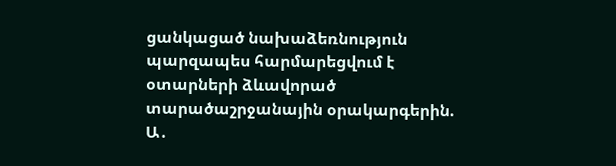ցանկացած նախաձեռնություն պարզապես հարմարեցվում է օտարների ձևավորած տարածաշրջանային օրակարգերին. Ա․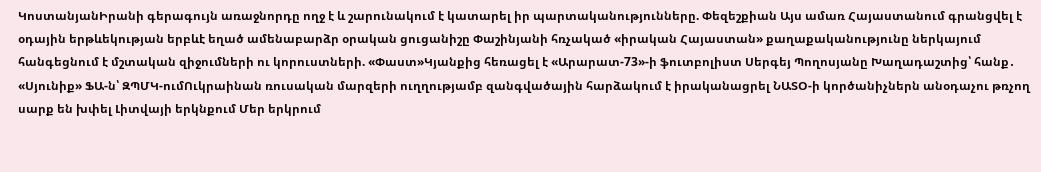ԿոստանյանԻրանի գերագույն առաջնորդը ողջ է և շարունակում է կատարել իր պարտականությունները. Փեզեշքիան Այս ամառ Հայաստանում գրանցվել է օդային երթևեկության երբևէ եղած ամենաբարձր օրական ցուցանիշը Փաշինյանի հռչակած «իրական Հայաստան» քաղաքականությունը ներկայում հանգեցնում է մշտական զիջումների ու կորուստների. «Փաստ»Կյանքից հեռացել է «Արարատ-73»-ի ֆուտբոլիստ Սերգեյ Պողոսյանը Խաղադաշտից՝ հանք․ «Սյունիք» ՖԱ-ն՝ ԶՊՄԿ-ումՈւկրաինան ռուսական մարզերի ուղղությամբ զանգվածային հարձակում է իրականացրել ՆԱՏՕ-ի կործանիչներն անօդաչու թռչող սարք են խփել Լիտվայի երկնքում Մեր երկրում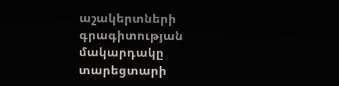աշակերտների գրագիտության մակարդակը տարեցտարի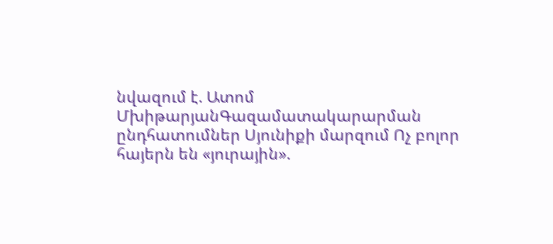նվազում է. Ատոմ ՄխիթարյանԳազամատակարարման ընդհատումներ Սյունիքի մարզում Ոչ բոլոր հայերն են «յուրային».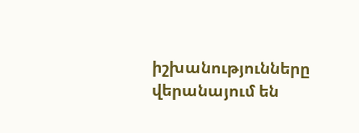իշխանությունները վերանայում են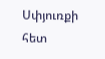Սփյուռքի հետ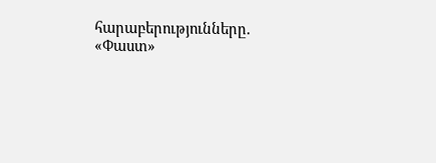հարաբերությունները. «Փաստ»